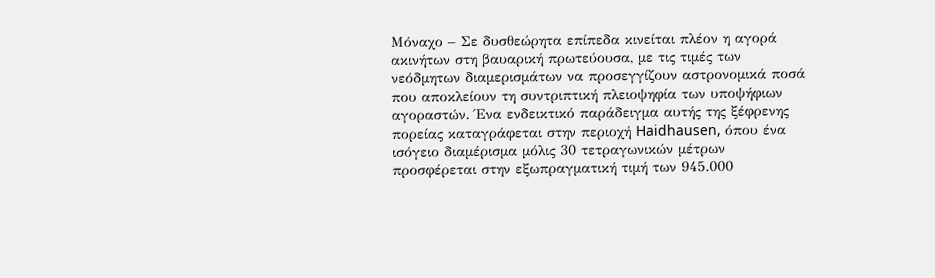Μόναχο – Σε δυσθεώρητα επίπεδα κινείται πλέον η αγορά ακινήτων στη βαυαρική πρωτεύουσα, με τις τιμές των νεόδμητων διαμερισμάτων να προσεγγίζουν αστρονομικά ποσά που αποκλείουν τη συντριπτική πλειοψηφία των υποψήφιων αγοραστών. Ένα ενδεικτικό παράδειγμα αυτής της ξέφρενης πορείας καταγράφεται στην περιοχή Haidhausen, όπου ένα ισόγειο διαμέρισμα μόλις 30 τετραγωνικών μέτρων προσφέρεται στην εξωπραγματική τιμή των 945.000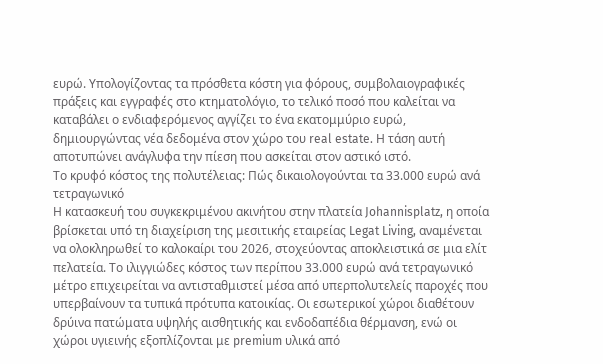ευρώ. Υπολογίζοντας τα πρόσθετα κόστη για φόρους, συμβολαιογραφικές πράξεις και εγγραφές στο κτηματολόγιο, το τελικό ποσό που καλείται να καταβάλει ο ενδιαφερόμενος αγγίζει το ένα εκατομμύριο ευρώ, δημιουργώντας νέα δεδομένα στον χώρο του real estate. Η τάση αυτή αποτυπώνει ανάγλυφα την πίεση που ασκείται στον αστικό ιστό.
Το κρυφό κόστος της πολυτέλειας: Πώς δικαιολογούνται τα 33.000 ευρώ ανά τετραγωνικό
Η κατασκευή του συγκεκριμένου ακινήτου στην πλατεία Johannisplatz, η οποία βρίσκεται υπό τη διαχείριση της μεσιτικής εταιρείας Legat Living, αναμένεται να ολοκληρωθεί το καλοκαίρι του 2026, στοχεύοντας αποκλειστικά σε μια ελίτ πελατεία. Το ιλιγγιώδες κόστος των περίπου 33.000 ευρώ ανά τετραγωνικό μέτρο επιχειρείται να αντισταθμιστεί μέσα από υπερπολυτελείς παροχές που υπερβαίνουν τα τυπικά πρότυπα κατοικίας. Οι εσωτερικοί χώροι διαθέτουν δρύινα πατώματα υψηλής αισθητικής και ενδοδαπέδια θέρμανση, ενώ οι χώροι υγιεινής εξοπλίζονται με premium υλικά από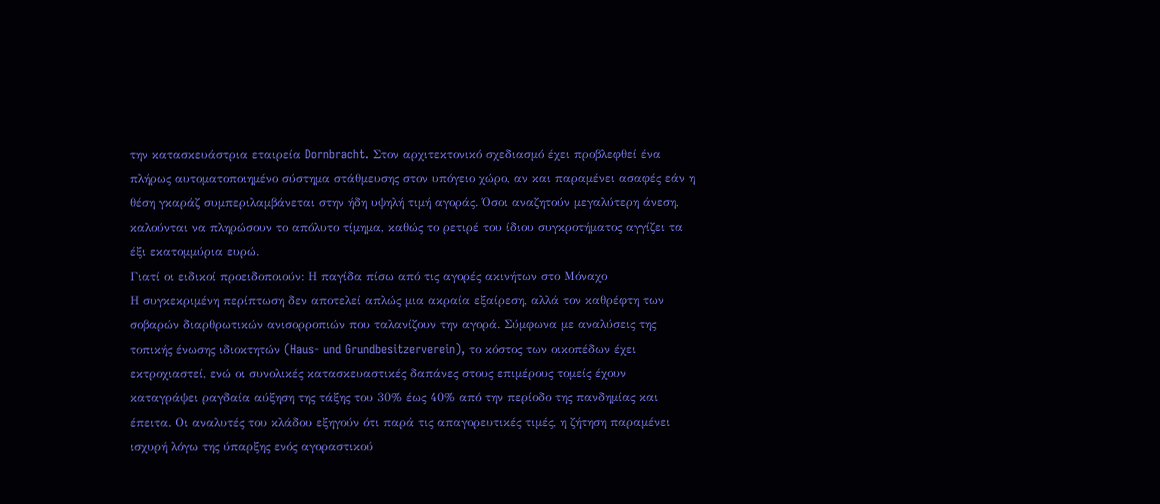την κατασκευάστρια εταιρεία Dornbracht. Στον αρχιτεκτονικό σχεδιασμό έχει προβλεφθεί ένα πλήρως αυτοματοποιημένο σύστημα στάθμευσης στον υπόγειο χώρο, αν και παραμένει ασαφές εάν η θέση γκαράζ συμπεριλαμβάνεται στην ήδη υψηλή τιμή αγοράς. Όσοι αναζητούν μεγαλύτερη άνεση, καλούνται να πληρώσουν το απόλυτο τίμημα, καθώς το ρετιρέ του ίδιου συγκροτήματος αγγίζει τα έξι εκατομμύρια ευρώ.
Γιατί οι ειδικοί προειδοποιούν: Η παγίδα πίσω από τις αγορές ακινήτων στο Μόναχο
Η συγκεκριμένη περίπτωση δεν αποτελεί απλώς μια ακραία εξαίρεση, αλλά τον καθρέφτη των σοβαρών διαρθρωτικών ανισορροπιών που ταλανίζουν την αγορά. Σύμφωνα με αναλύσεις της τοπικής ένωσης ιδιοκτητών (Haus- und Grundbesitzerverein), το κόστος των οικοπέδων έχει εκτροχιαστεί, ενώ οι συνολικές κατασκευαστικές δαπάνες στους επιμέρους τομείς έχουν καταγράψει ραγδαία αύξηση της τάξης του 30% έως 40% από την περίοδο της πανδημίας και έπειτα. Οι αναλυτές του κλάδου εξηγούν ότι παρά τις απαγορευτικές τιμές, η ζήτηση παραμένει ισχυρή λόγω της ύπαρξης ενός αγοραστικού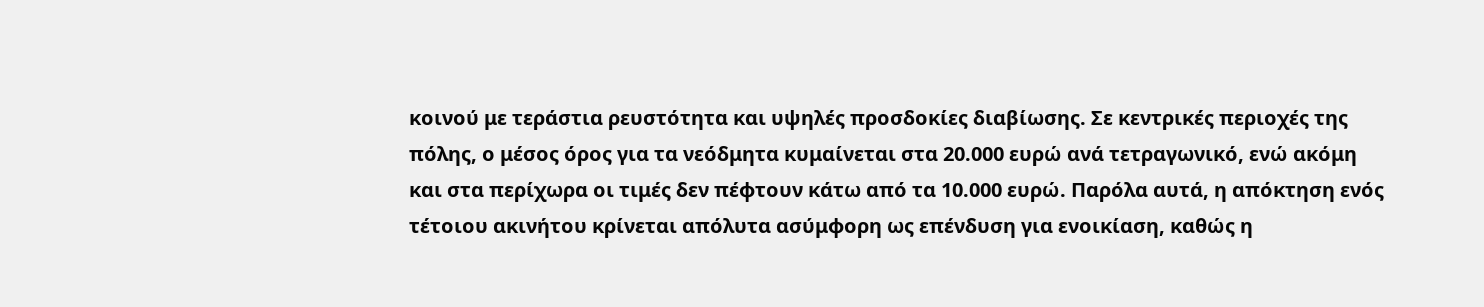κοινού με τεράστια ρευστότητα και υψηλές προσδοκίες διαβίωσης. Σε κεντρικές περιοχές της πόλης, ο μέσος όρος για τα νεόδμητα κυμαίνεται στα 20.000 ευρώ ανά τετραγωνικό, ενώ ακόμη και στα περίχωρα οι τιμές δεν πέφτουν κάτω από τα 10.000 ευρώ. Παρόλα αυτά, η απόκτηση ενός τέτοιου ακινήτου κρίνεται απόλυτα ασύμφορη ως επένδυση για ενοικίαση, καθώς η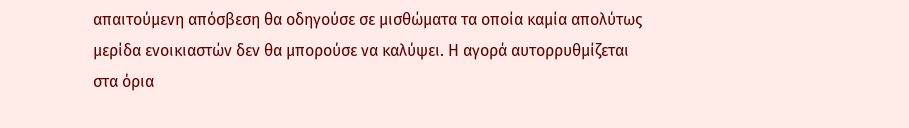απαιτούμενη απόσβεση θα οδηγούσε σε μισθώματα τα οποία καμία απολύτως μερίδα ενοικιαστών δεν θα μπορούσε να καλύψει. Η αγορά αυτορρυθμίζεται στα όρια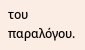του παραλόγου.